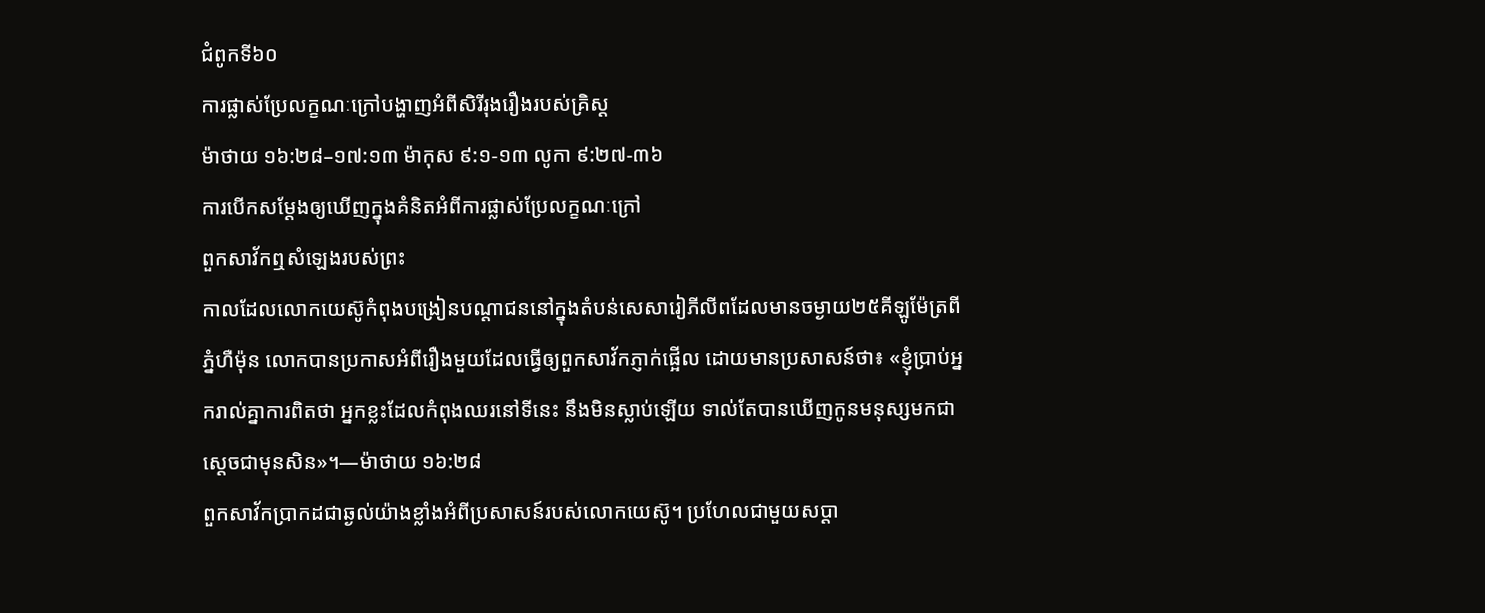ជំពូកទី៦០
ការផ្លាស់ប្រែលក្ខណៈក្រៅបង្ហាញអំពីសិរីរុងរឿងរបស់គ្រិស្ត
ម៉ាថាយ ១៦:២៨–១៧:១៣ ម៉ាកុស ៩:១-១៣ លូកា ៩:២៧-៣៦
ការបើកសម្ដែងឲ្យឃើញក្នុងគំនិតអំពីការផ្លាស់ប្រែលក្ខណៈក្រៅ
ពួកសាវ័កឮសំឡេងរបស់ព្រះ
កាលដែលលោកយេស៊ូកំពុងបង្រៀនបណ្ដាជននៅក្នុងតំបន់សេសារៀភីលីពដែលមានចម្ងាយ២៥គីឡូម៉ែត្រពីភ្នំហឺម៉ុន លោកបានប្រកាសអំពីរឿងមួយដែលធ្វើឲ្យពួកសាវ័កភ្ញាក់ផ្អើល ដោយមានប្រសាសន៍ថា៖ «ខ្ញុំប្រាប់អ្នករាល់គ្នាការពិតថា អ្នកខ្លះដែលកំពុងឈរនៅទីនេះ នឹងមិនស្លាប់ឡើយ ទាល់តែបានឃើញកូនមនុស្សមកជាស្តេចជាមុនសិន»។—ម៉ាថាយ ១៦:២៨
ពួកសាវ័កប្រាកដជាឆ្ងល់យ៉ាងខ្លាំងអំពីប្រសាសន៍របស់លោកយេស៊ូ។ ប្រហែលជាមួយសប្ដា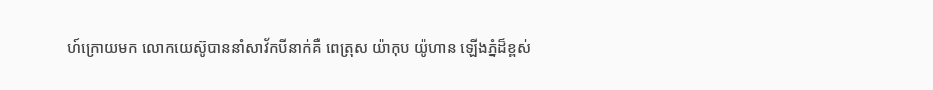ហ៍ក្រោយមក លោកយេស៊ូបាននាំសាវ័កបីនាក់គឺ ពេត្រុស យ៉ាកុប យ៉ូហាន ឡើងភ្នំដ៏ខ្ពស់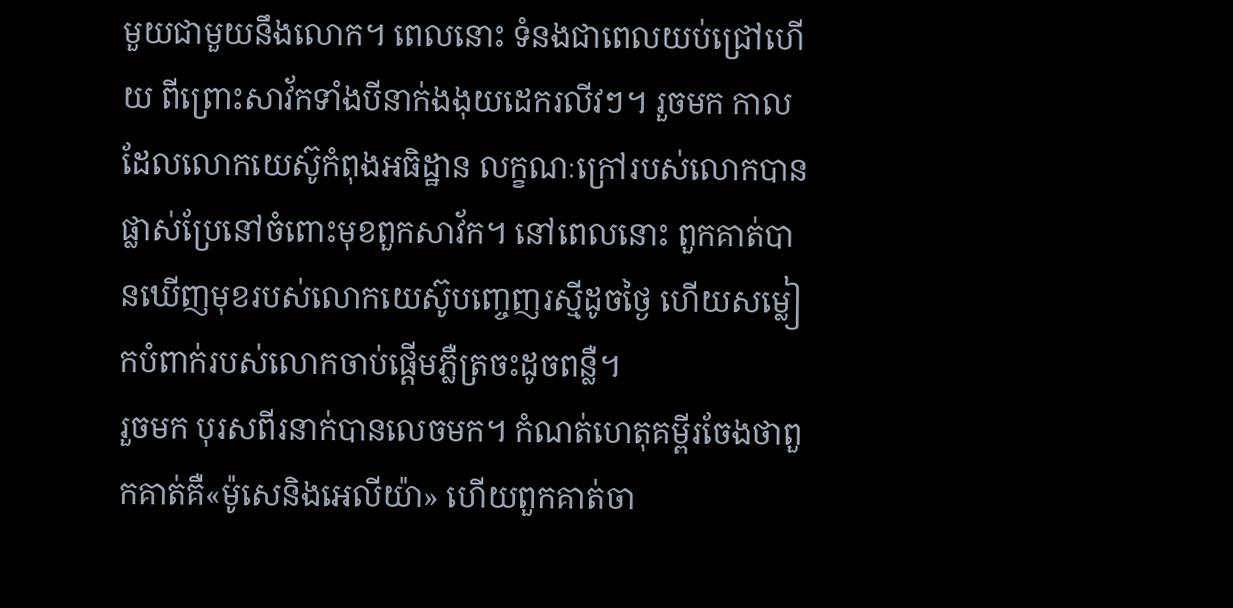មួយជាមួយនឹងលោក។ ពេលនោះ ទំនងជាពេលយប់ជ្រៅហើយ ពីព្រោះសាវ័កទាំងបីនាក់ងងុយដេករលីវៗ។ រួចមក កាលដែលលោកយេស៊ូកំពុងអធិដ្ឋាន លក្ខណៈក្រៅរបស់លោកបានផ្លាស់ប្រែនៅចំពោះមុខពួកសាវ័ក។ នៅពេលនោះ ពួកគាត់បានឃើញមុខរបស់លោកយេស៊ូបញ្ចេញរស្មីដូចថ្ងៃ ហើយសម្លៀកបំពាក់របស់លោកចាប់ផ្ដើមភ្លឺត្រចះដូចពន្លឺ។
រួចមក បុរសពីរនាក់បានលេចមក។ កំណត់ហេតុគម្ពីរចែងថាពួកគាត់គឺ«ម៉ូសេនិងអេលីយ៉ា» ហើយពួកគាត់ចា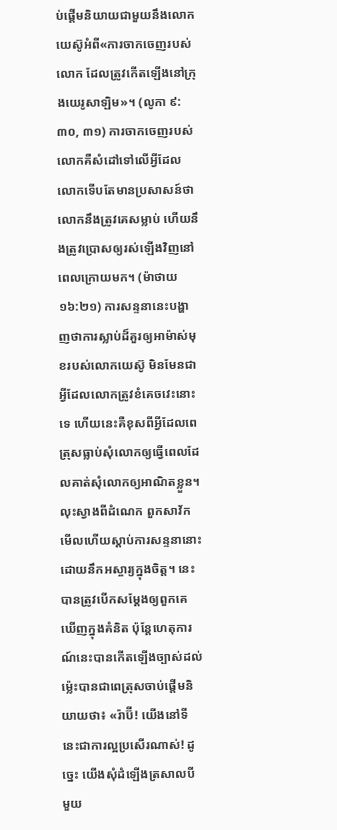ប់ផ្ដើមនិយាយជាមួយនឹងលោកយេស៊ូអំពី«ការចាកចេញរបស់លោក ដែលត្រូវកើតឡើងនៅក្រុងយេរូសាឡិម»។ (លូកា ៩:៣០, ៣១) ការចាកចេញរបស់លោកគឺសំដៅទៅលើអ្វីដែលលោកទើបតែមានប្រសាសន៍ថា លោកនឹងត្រូវគេសម្លាប់ ហើយនឹងត្រូវប្រោសឲ្យរស់ឡើងវិញនៅពេលក្រោយមក។ (ម៉ាថាយ ១៦:២១) ការសន្ទនានេះបង្ហាញថាការស្លាប់ដ៏គួរឲ្យអាម៉ាស់មុខរបស់លោកយេស៊ូ មិនមែនជាអ្វីដែលលោកត្រូវខំគេចវេះនោះទេ ហើយនេះគឺខុសពីអ្វីដែលពេត្រុសធ្លាប់សុំលោកឲ្យធ្វើពេលដែលគាត់សុំលោកឲ្យអាណិតខ្លួន។
លុះស្វាងពីដំណេក ពួកសាវ័កមើលហើយស្ដាប់ការសន្ទនានោះដោយនឹកអស្ចារ្យក្នុងចិត្ត។ នេះបានត្រូវបើកសម្ដែងឲ្យពួកគេឃើញក្នុងគំនិត ប៉ុន្តែហេតុការណ៍នេះបានកើតឡើងច្បាស់ដល់ម្ល៉េះបានជាពេត្រុសចាប់ផ្ដើមនិយាយថា៖ «រ៉ាប៊ី! យើងនៅទីនេះជាការល្អប្រសើរណាស់! ដូច្នេះ យើងសុំដំឡើងត្រសាលបី មួយ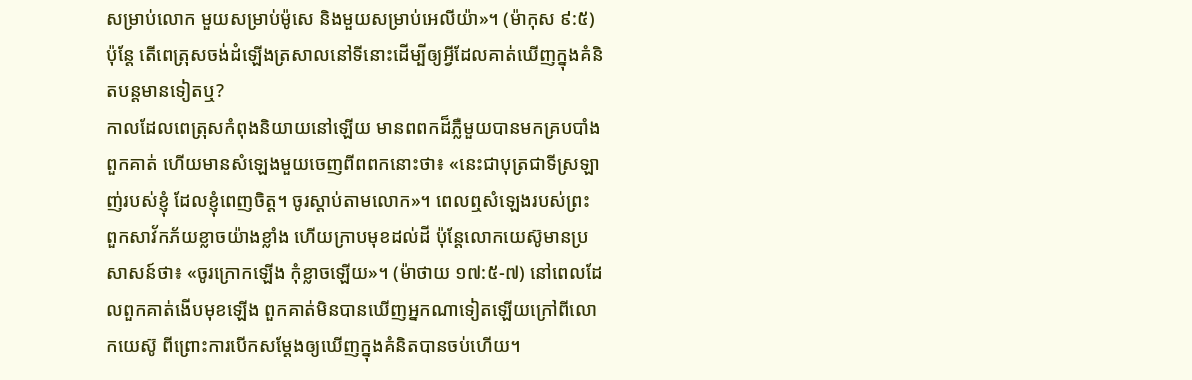សម្រាប់លោក មួយសម្រាប់ម៉ូសេ និងមួយសម្រាប់អេលីយ៉ា»។ (ម៉ាកុស ៩:៥) ប៉ុន្តែ តើពេត្រុសចង់ដំឡើងត្រសាលនៅទីនោះដើម្បីឲ្យអ្វីដែលគាត់ឃើញក្នុងគំនិតបន្តមានទៀតឬ?
កាលដែលពេត្រុសកំពុងនិយាយនៅឡើយ មានពពកដ៏ភ្លឺមួយបានមកគ្របបាំងពួកគាត់ ហើយមានសំឡេងមួយចេញពីពពកនោះថា៖ «នេះជាបុត្រជាទីស្រឡាញ់របស់ខ្ញុំ ដែលខ្ញុំពេញចិត្ត។ ចូរស្ដាប់តាមលោក»។ ពេលឮសំឡេងរបស់ព្រះ ពួកសាវ័កភ័យខ្លាចយ៉ាងខ្លាំង ហើយក្រាបមុខដល់ដី ប៉ុន្តែលោកយេស៊ូមានប្រសាសន៍ថា៖ «ចូរក្រោកឡើង កុំខ្លាចឡើយ»។ (ម៉ាថាយ ១៧:៥-៧) នៅពេលដែលពួកគាត់ងើបមុខឡើង ពួកគាត់មិនបានឃើញអ្នកណាទៀតឡើយក្រៅពីលោកយេស៊ូ ពីព្រោះការបើកសម្ដែងឲ្យឃើញក្នុងគំនិតបានចប់ហើយ។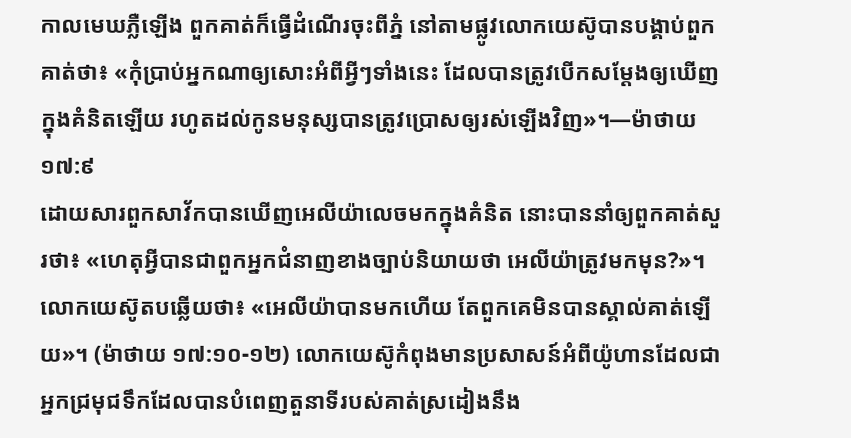កាលមេឃភ្លឺឡើង ពួកគាត់ក៏ធ្វើដំណើរចុះពីភ្នំ នៅតាមផ្លូវលោកយេស៊ូបានបង្គាប់ពួកគាត់ថា៖ «កុំប្រាប់អ្នកណាឲ្យសោះអំពីអ្វីៗទាំងនេះ ដែលបានត្រូវបើកសម្ដែងឲ្យឃើញក្នុងគំនិតឡើយ រហូតដល់កូនមនុស្សបានត្រូវប្រោសឲ្យរស់ឡើងវិញ»។—ម៉ាថាយ ១៧:៩
ដោយសារពួកសាវ័កបានឃើញអេលីយ៉ាលេចមកក្នុងគំនិត នោះបាននាំឲ្យពួកគាត់សួរថា៖ «ហេតុអ្វីបានជាពួកអ្នកជំនាញខាងច្បាប់និយាយថា អេលីយ៉ាត្រូវមកមុន?»។ លោកយេស៊ូតបឆ្លើយថា៖ «អេលីយ៉ាបានមកហើយ តែពួកគេមិនបានស្គាល់គាត់ឡើយ»។ (ម៉ាថាយ ១៧:១០-១២) លោកយេស៊ូកំពុងមានប្រសាសន៍អំពីយ៉ូហានដែលជាអ្នកជ្រមុជទឹកដែលបានបំពេញតួនាទីរបស់គាត់ស្រដៀងនឹង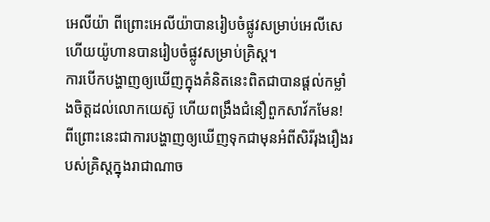អេលីយ៉ា ពីព្រោះអេលីយ៉ាបានរៀបចំផ្លូវសម្រាប់អេលីសេ ហើយយ៉ូហានបានរៀបចំផ្លូវសម្រាប់គ្រិស្ត។
ការបើកបង្ហាញឲ្យឃើញក្នុងគំនិតនេះពិតជាបានផ្ដល់កម្លាំងចិត្តដល់លោកយេស៊ូ ហើយពង្រឹងជំនឿពួកសាវ័កមែន! ពីព្រោះនេះជាការបង្ហាញឲ្យឃើញទុកជាមុនអំពីសិរីរុងរឿងរបស់គ្រិស្តក្នុងរាជាណាច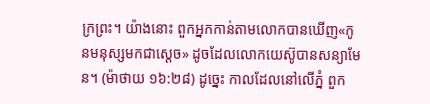ក្រព្រះ។ យ៉ាងនោះ ពួកអ្នកកាន់តាមលោកបានឃើញ«កូនមនុស្សមកជាស្តេច» ដូចដែលលោកយេស៊ូបានសន្យាមែន។ (ម៉ាថាយ ១៦:២៨) ដូច្នេះ កាលដែលនៅលើភ្នំ ពួក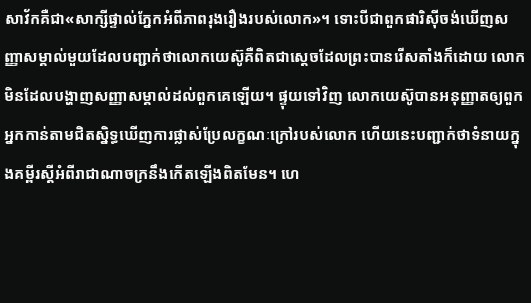សាវ័កគឺជា«សាក្សីផ្ទាល់ភ្នែកអំពីភាពរុងរឿងរបស់លោក»។ ទោះបីជាពួកផារិស៊ីចង់ឃើញសញ្ញាសម្គាល់មួយដែលបញ្ជាក់ថាលោកយេស៊ូគឺពិតជាស្តេចដែលព្រះបានរើសតាំងក៏ដោយ លោកមិនដែលបង្ហាញសញ្ញាសម្គាល់ដល់ពួកគេឡើយ។ ផ្ទុយទៅវិញ លោកយេស៊ូបានអនុញ្ញាតឲ្យពួកអ្នកកាន់តាមជិតស្និទ្ធឃើញការផ្លាស់ប្រែលក្ខណៈក្រៅរបស់លោក ហើយនេះបញ្ជាក់ថាទំនាយក្នុងគម្ពីរស្តីអំពីរាជាណាចក្រនឹងកើតឡើងពិតមែន។ ហេ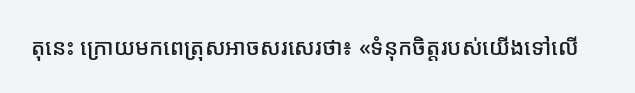តុនេះ ក្រោយមកពេត្រុសអាចសរសេរថា៖ «ទំនុកចិត្តរបស់យើងទៅលើ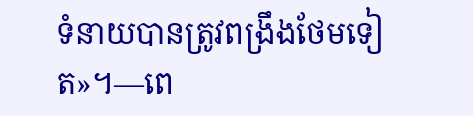ទំនាយបានត្រូវពង្រឹងថែមទៀត»។—ពេ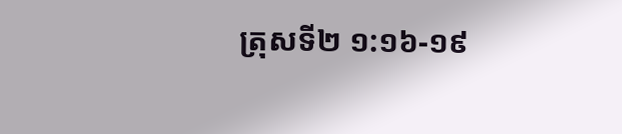ត្រុសទី២ ១:១៦-១៩